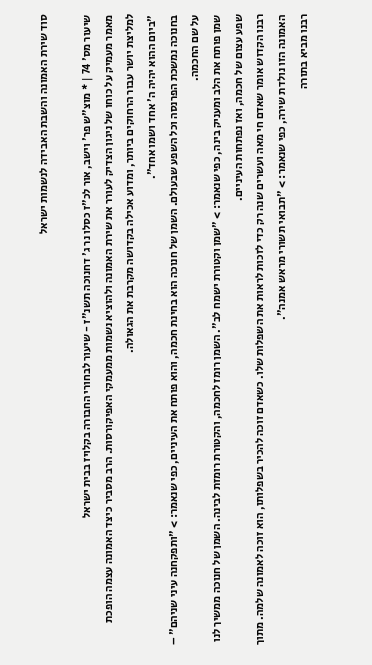סוד שירת האמונה והשבת האבידה לנשמות ישראל

שיעור מס' 74 | * מוצ"ש פר' וישב, אור לכ"ז כסלו נר ג' דחנוכה תשנ"ז - שיעור לבחורי החבורה בקלויז בבית ישראל
מאמר מעמיק על כוחו של ניגון הצדיק לעורר את שירת האמונה ולהוציא נשמות ממעמקי האפיקורסות. הרב מסביר כיצד האמונה עצמה הופכת למליצת יושר עבור הרחוקים ביותר, ומדוע אכילה בקדושה מקרבת את הגאולה.
"ביום ההוא יהיה ה' אחד ושמו אחד".
בחנוכה נמשכת הפרנסה וכל השפע שבעולם. השמן של חנוכה הוא בחינת חכמה, והוא פותח את העיניים, כפי שנאמר: > "ותפקחנה עיני שניהם" – על שם החכמה.
שמן פותח את הלב ומעניק בינה, כפי שנאמר: > "שמן וקטורת ישמח לב". השמן רומז לחכמה, והקטורת רומזת לבינה. השמן של חנוכה ממשיך לנו שפע עצום של חכמה, ואז נפתחות העיניים.
רבנו הקדוש אומר שאדם חי מאה ועשרים שנה רק כדי לזכות לראות את השפלות שלו. כשאדם זוכה להכיר בשפלותו, הוא זוכה לאמונה שלמה. מתוך האמונה הזו נולדת שירה, כפי שנאמר: > "תבואי תשורי מראש אמנה".
רבנו מביא בתורה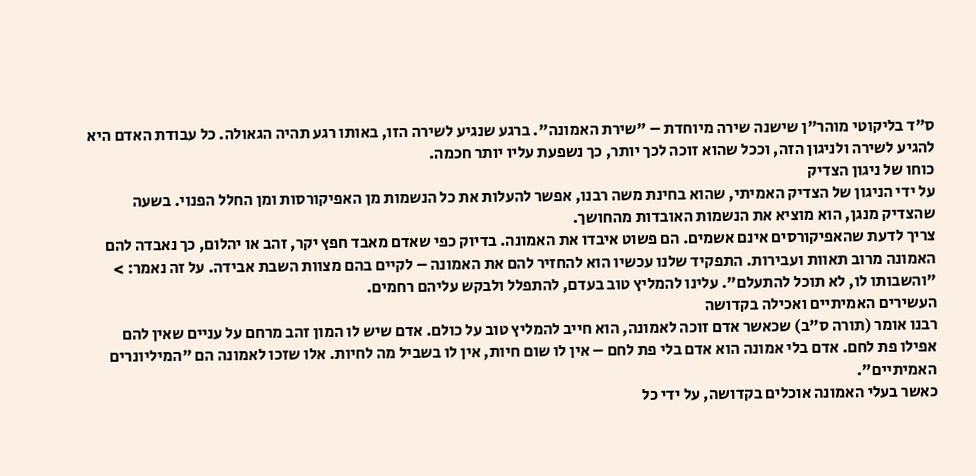ס"ד בליקוטי מוהר"ן שישנה שירה מיוחדת – "שירת האמונה". ברגע שנגיע לשירה הזו, באותו רגע תהיה הגאולה. כל עבודת האדם היא להגיע לשירה ולניגון הזה, וככל שהוא זוכה לכך יותר, כך נשפעת עליו יותר חכמה.
כוחו של ניגון הצדיק
על ידי הניגון של הצדיק האמיתי, שהוא בחינת משה רבנו, אפשר להעלות את כל הנשמות מן האפיקורסות ומן החלל הפנוי. בשעה שהצדיק מנגן, הוא מוציא את הנשמות האובדות מהחושך.
צריך לדעת שהאפיקורסים אינם אשמים. הם פשוט איבדו את האמונה. בדיוק כפי שאדם מאבד חפץ יקר, זהב או יהלום, כך נאבדה להם האמונה מרוב תאוות ועבירות. התפקיד שלנו עכשיו הוא להחזיר להם את האמונה – לקיים בהם מצוות השבת אבידה. על זה נאמר: > "והשבותו לו, לא תוכל להתעלם". עלינו להמליץ טוב בעדם, להתפלל ולבקש עליהם רחמים.
העשירים האמיתיים ואכילה בקדושה
רבנו אומר (תורה ס"ב) שכאשר אדם זוכה לאמונה, הוא חייב להמליץ טוב על כולם. אדם שיש לו המון זהב מרחם על עניים שאין להם אפילו פת לחם. אדם בלי אמונה הוא אדם בלי פת לחם – אין לו שום חיות, אין לו בשביל מה לחיות. אלו שזכו לאמונה הם "המיליונרים האמיתיים".
כאשר בעלי האמונה אוכלים בקדושה, על ידי כל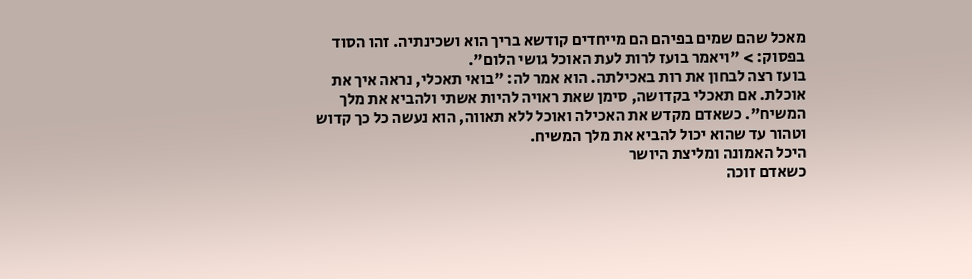מאכל שהם שמים בפיהם הם מייחדים קודשא בריך הוא ושכינתיה. זהו הסוד בפסוק: > "ויאמר בועז לרות לעת האוכל גושי הלום".
בועז רצה לבחון את רות באכילתה. הוא אמר לה: "בואי תאכלי, נראה איך את אוכלת. אם תאכלי בקדושה, סימן שאת ראויה להיות אשתי ולהביא את מלך המשיח". כשאדם מקדש את האכילה ואוכל ללא תאווה, הוא נעשה כל כך קדוש וטהור עד שהוא יכול להביא את מלך המשיח.
היכל האמונה ומליצת היושר
כשאדם זוכה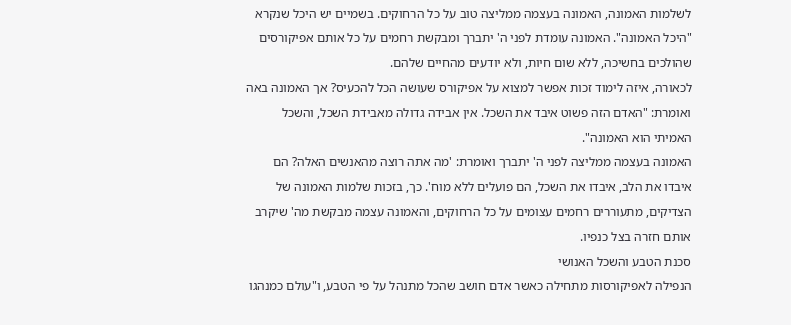לשלמות האמונה, האמונה בעצמה ממליצה טוב על כל הרחוקים. בשמיים יש היכל שנקרא "היכל האמונה". האמונה עומדת לפני ה' יתברך ומבקשת רחמים על כל אותם אפיקורסים שהולכים בחשיכה, ללא שום חיות, ולא יודעים מהחיים שלהם.
לכאורה, איזה לימוד זכות אפשר למצוא על אפיקורס שעושה הכל להכעיס? אך האמונה באה ואומרת: "האדם הזה פשוט איבד את השכל. אין אבידה גדולה מאבידת השכל, והשכל האמיתי הוא האמונה".
האמונה בעצמה ממליצה לפני ה' יתברך ואומרת: 'מה אתה רוצה מהאנשים האלה? הם איבדו את הלב, איבדו את השכל, הם פועלים ללא מוח'. כך, בזכות שלמות האמונה של הצדיקים, מתעוררים רחמים עצומים על כל הרחוקים, והאמונה עצמה מבקשת מה' שיקרב אותם חזרה בצל כנפיו.
סכנת הטבע והשכל האנושי
הנפילה לאפיקורסות מתחילה כאשר אדם חושב שהכל מתנהל על פי הטבע, ו"עולם כמנהגו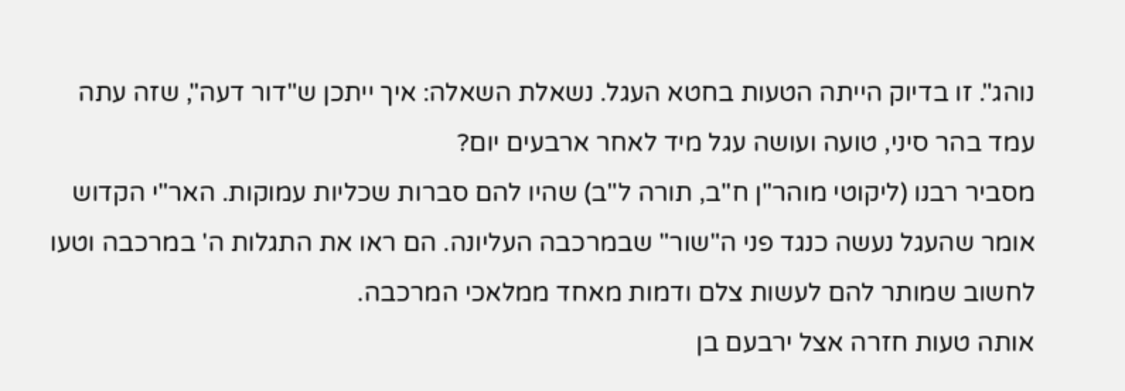נוהג". זו בדיוק הייתה הטעות בחטא העגל. נשאלת השאלה: איך ייתכן ש"דור דעה", שזה עתה עמד בהר סיני, טועה ועושה עגל מיד לאחר ארבעים יום?
מסביר רבנו (ליקוטי מוהר"ן ח"ב, תורה ל"ב) שהיו להם סברות שכליות עמוקות. האר"י הקדוש אומר שהעגל נעשה כנגד פני ה"שור" שבמרכבה העליונה. הם ראו את התגלות ה' במרכבה וטעו לחשוב שמותר להם לעשות צלם ודמות מאחד ממלאכי המרכבה.
אותה טעות חזרה אצל ירבעם בן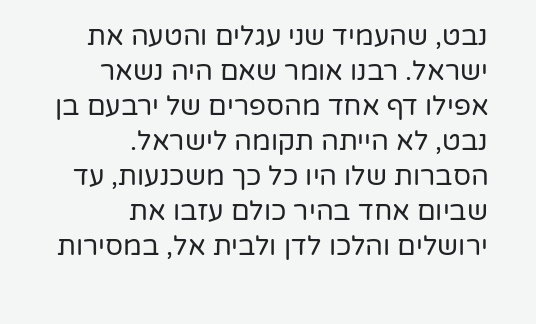נבט, שהעמיד שני עגלים והטעה את ישראל. רבנו אומר שאם היה נשאר אפילו דף אחד מהספרים של ירבעם בן נבט, לא הייתה תקומה לישראל. הסברות שלו היו כל כך משכנעות, עד שביום אחד בהיר כולם עזבו את ירושלים והלכו לדן ולבית אל, במסירות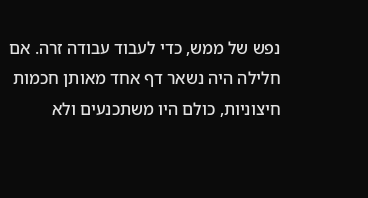נפש של ממש, כדי לעבוד עבודה זרה. אם חלילה היה נשאר דף אחד מאותן חכמות חיצוניות, כולם היו משתכנעים ולא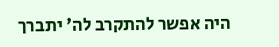היה אפשר להתקרב לה' יתברך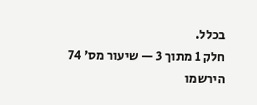בכלל.
חלק 1 מתוך 3 — שיעור מס' 74
הירשמו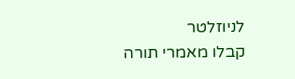לניוזלטר
קבלו מאמרי תורה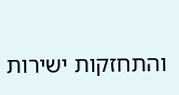והתחזקות ישירות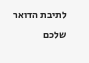לתיבת הדואר שלכם